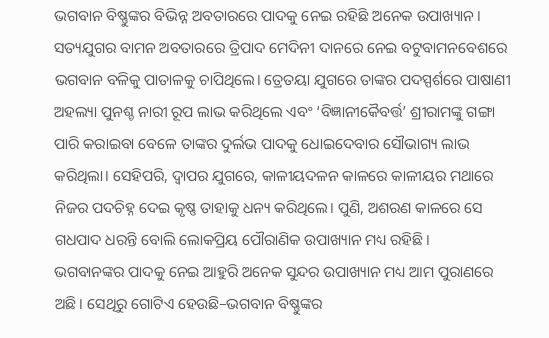ଭଗବାନ ବିଷ୍ଣୁଙ୍କର ବିଭିନ୍ନ ଅବତାରରେ ପାଦକୁ ନେଇ ରହିଛି ଅନେକ ଉପାଖ୍ୟାନ। ସତ୍ୟଯୁଗର ବାମନ ଅବତାରରେ ତ୍ରିପାଦ ମେଦିନୀ ଦାନରେ ନେଇ ବଟୁବାମନବେଶରେ ଭଗବାନ ବଳିକୁ ପାତାଳକୁ ଚାପିଥିଲେ। ତ୍ରେତୟା ଯୁଗରେ ତାଙ୍କର ପଦସ୍ପର୍ଶରେ ପାଷାଣୀ ଅହଲ୍ୟା ପୁନଶ୍ଚ ନାରୀ ରୂପ ଲାଭ କରିଥିଲେ ଏବଂ ‘ବିଜ୍ଞାନୀକୈବର୍ତ୍ତ’ ଶ୍ରୀରାମଙ୍କୁ ଗଙ୍ଗା ପାରି କରାଇବା ବେଳେ ତାଙ୍କର ଦୁର୍ଲଭ ପାଦକୁ ଧୋଇଦେବାର ସୌଭାଗ୍ୟ ଲାଭ କରିଥିଲା। ସେହିପରି, ଦ୍ବାପର ଯୁଗରେ, କାଳୀୟଦଳନ କାଳରେ କାଳୀୟର ମଥାରେ ନିଜର ପଦଚିହ୍ନ ଦେଇ କୃଷ୍ଣ ତାହାକୁ ଧନ୍ୟ କରିଥିଲେ। ପୁଣି, ଅଶରଣ କାଳରେ ସେ ଗଧପାଦ ଧରନ୍ତି ବୋଲି ଲୋକପ୍ରିୟ ପୌରାଣିକ ଉପାଖ୍ୟାନ ମଧ୍ୟ ରହିଛି।
ଭଗବାନଙ୍କର ପାଦକୁ ନେଇ ଆହୁରି ଅନେକ ସୁନ୍ଦର ଉପାଖ୍ୟାନ ମଧ୍ୟ ଆମ ପୁରାଣରେ ଅଛି। ସେଥିରୁ ଗୋଟିଏ ହେଉଛି–ଭଗବାନ ବିଷ୍ଣୁଙ୍କର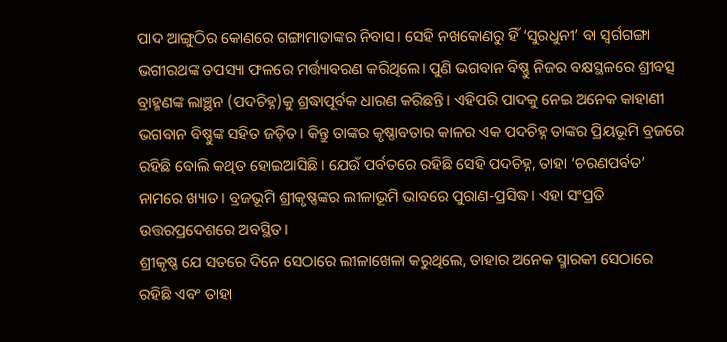ପାଦ ଆଙ୍ଗୁଠିର କୋଣରେ ଗଙ୍ଗାମାତାଙ୍କର ନିବାସ। ସେହି ନଖକୋଣରୁ ହିଁ ‘ସୁରଧୁନୀ’ ବା ସ୍ବର୍ଗଗଙ୍ଗା ଭଗୀରଥଙ୍କ ତପସ୍ୟା ଫଳରେ ମର୍ତ୍ତ୍ୟାବରଣ କରିଥିଲେ। ପୁଣି ଭଗବାନ ବିଷ୍ଣୁ ନିଜର ବକ୍ଷସ୍ଥଳରେ ଶ୍ରୀବତ୍ସ ବ୍ରାହ୍ମଣଙ୍କ ଲାଞ୍ଛନ (ପଦଚିହ୍ନ)କୁ ଶ୍ରଦ୍ଧାପୂର୍ବକ ଧାରଣ କରିଛନ୍ତି। ଏହିପରି ପାଦକୁ ନେଇ ଅନେକ କାହାଣୀ ଭଗବାନ ବିଷ୍ଣୁଙ୍କ ସହିତ ଜଡ଼ିତ। କିନ୍ତୁ ତାଙ୍କର କୃଷ୍ଣାବତାର କାଳର ଏକ ପଦଚିହ୍ନ ତାଙ୍କର ପ୍ରିୟଭୂମି ବ୍ରଜରେ ରହିଛି ବୋଲି କଥିତ ହୋଇଆସିଛି। ଯେଉଁ ପର୍ବତରେ ରହିଛି ସେହି ପଦଚିହ୍ନ, ତାହା ‘ଚରଣପର୍ବତ’ ନାମରେ ଖ୍ୟାତ। ବ୍ରଜଭୂମି ଶ୍ରୀକୃଷ୍ଣଙ୍କର ଲୀଳାଭୂମି ଭାବରେ ପୁରାଣ-ପ୍ରସିଦ୍ଧ। ଏହା ସଂପ୍ରତି ଉତ୍ତରପ୍ରଦେଶରେ ଅବସ୍ଥିତ।
ଶ୍ରୀକୃଷ୍ଣ ଯେ ସତରେ ଦିନେ ସେଠାରେ ଲୀଳାଖେଳା କରୁଥିଲେ, ତାହାର ଅନେକ ସ୍ମାରକୀ ସେଠାରେ ରହିଛି ଏବଂ ତାହା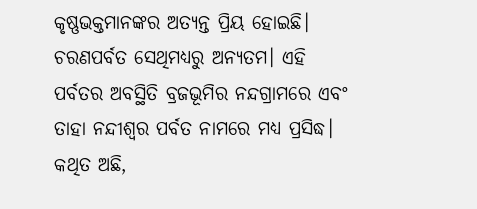କୃଷ୍ଣଭକ୍ତମାନଙ୍କର ଅତ୍ୟନ୍ତ ପ୍ରିୟ ହୋଇଛି। ଚରଣପର୍ବତ ସେଥିମଧ୍ୟରୁ ଅନ୍ୟତମ। ଏହି ପର୍ବତର ଅବସ୍ଥିତି ବ୍ରଜଭୂମିର ନନ୍ଦଗ୍ରାମରେ ଏବଂ ତାହା ନନ୍ଦୀଶ୍ବର ପର୍ବତ ନାମରେ ମଧ୍ୟ ପ୍ରସିଦ୍ଧ। କଥିତ ଅଛି,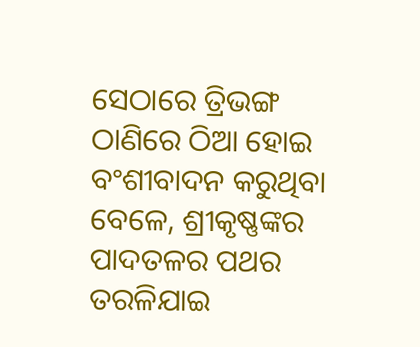ସେଠାରେ ତ୍ରିଭଙ୍ଗ ଠାଣିରେ ଠିଆ ହୋଇ ବଂଶୀବାଦନ କରୁଥିବା ବେଳେ, ଶ୍ରୀକୃଷ୍ଣଙ୍କର ପାଦତଳର ପଥର ତରଳିଯାଇ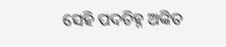ସେହି ପଦଚିହ୍ନ ଅଙ୍କିତ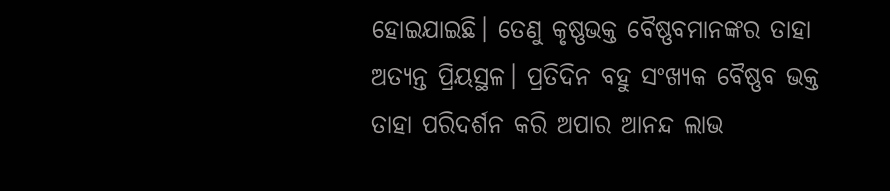ହୋଇଯାଇଛି। ତେଣୁ କୃଷ୍ଣଭକ୍ତ ବୈଷ୍ଣବମାନଙ୍କର ତାହା ଅତ୍ୟନ୍ତ ପ୍ରିୟସ୍ଥଳ। ପ୍ରତିଦିନ ବହୁ ସଂଖ୍ୟକ ବୈଷ୍ଣବ ଭକ୍ତ ତାହା ପରିଦର୍ଶନ କରି ଅପାର ଆନନ୍ଦ ଲାଭ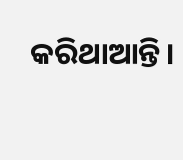କରିଥାଆନ୍ତି।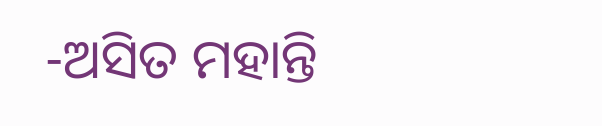-ଅସିତ ମହାନ୍ତି